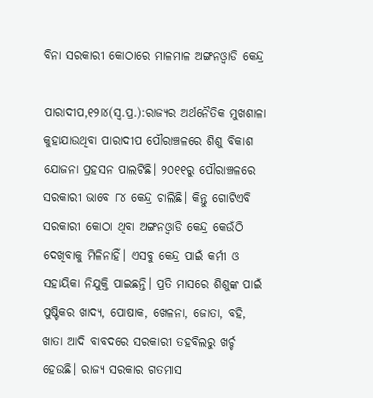ବିନା ସରକାରୀ କୋଠାରେ ମାଳମାଳ ଅଙ୍ଗନଓ୍ବାଡି କେନ୍ଦ୍ର

ପାରାଦୀପ,୧୨ା୪(ସ୍ବ.ପ୍ର.):ରାଜ୍ୟର ଅର୍ଥନୈତିକ ମୁଖଶାଳା କୁହାଯାଉଥିବା ପାରାଦୀପ ପୌରାଞ୍ଚଳରେ ଶିଶୁ ବିକାଶ ଯୋଜନା ପ୍ରହସନ ପାଲଟିଛି। ୨୦୧୧ରୁ ପୌରାଞ୍ଚଳରେ ସରକାରୀ ଭାବେ ୮୪ କେନ୍ଦ୍ର ଚାଲିଛି। କିନ୍ତୁ ଗୋଟିଏବି ସରକାରୀ କୋଠା ଥିବା ଅଙ୍ଗନଓ୍ବାଡି କେନ୍ଦ୍ର କେଉଁଠି ଦେଖିବାକୁ ମିଳିନାହିଁ। ଏସବୁ କେନ୍ଦ୍ର ପାଇଁ କର୍ମୀ ଓ ସହାୟିକା ନିଯୁକ୍ତି ପାଇଛନ୍ତି। ପ୍ରତି ମାସରେ ଶିଶୁଙ୍କ ପାଇଁ ପୁଷ୍ଟିକର ଖାଦ୍ୟ, ପୋଷାକ, ଖେଳନା, ଜୋତା, ବହି, ଖାତା ଆଦି ବାବଦରେ ସରକାରୀ ତହବିଲରୁ ଖର୍ଚ୍ଚ ହେଉଛି। ରାଜ୍ୟ ସରକାର ଗତମାସ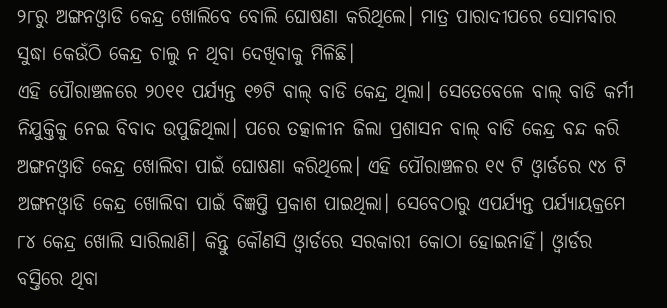୨୮ରୁ ଅଙ୍ଗନଓ୍ବାଡି କେନ୍ଦ୍ର ଖୋଲିବେ ବୋଲି ଘୋଷଣା କରିଥିଲେ। ମାତ୍ର ପାରାଦୀପରେ ସୋମବାର ସୁଦ୍ଧା କେଉଁଠି କେନ୍ଦ୍ର ଚାଲୁ ନ ଥିବା ଦେଖିବାକୁ ମିଳିଛି।
ଏହି ପୌରାଞ୍ଚଳରେ ୨୦୧୧ ପର୍ଯ୍ୟନ୍ତ ୧୭ଟି ବାଲ୍‌ ବାଡି କେନ୍ଦ୍ର ଥିଲା। ସେତେବେଳେ ବାଲ୍‌ ବାଡି କର୍ମୀ ନିଯୁକ୍ତିକୁ ନେଇ ବିବାଦ ଉପୁଜିଥିଲା। ପରେ ତତ୍କାଳୀନ ଜିଲା ପ୍ରଶାସନ ବାଲ୍‌ ବାଡି କେନ୍ଦ୍ର ବନ୍ଦ କରି ଅଙ୍ଗନଓ୍ବାଡି କେନ୍ଦ୍ର ଖୋଲିବା ପାଇଁ ଘୋଷଣା କରିଥିଲେ। ଏହି ପୌରାଞ୍ଚଳର ୧୯ ଟି ଓ୍ବାର୍ଡରେ ୯୪ ଟି ଅଙ୍ଗନଓ୍ବାଡି କେନ୍ଦ୍ର ଖୋଲିବା ପାଇଁ ବିଜ୍ଞପ୍ତି ପ୍ରକାଶ ପାଇଥିଲା। ସେବେଠାରୁ ଏପର୍ଯ୍ୟନ୍ତ ପର୍ଯ୍ୟାୟକ୍ରମେ ୮୪ କେନ୍ଦ୍ର ଖୋଲି ସାରିଲାଣି। କିନ୍ତୁ କୌଣସି ଓ୍ବାର୍ଡରେ ସରକାରୀ କୋଠା ହୋଇନାହିଁ। ଓ୍ବାର୍ଡର ବସ୍ତିରେ ଥିବା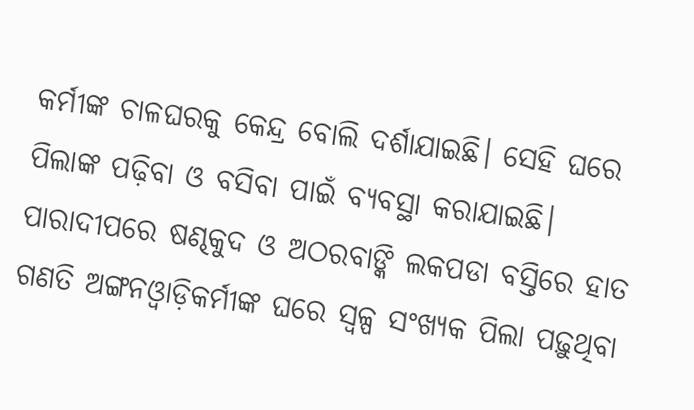କର୍ମୀଙ୍କ ଚାଳଘରକୁ କେନ୍ଦ୍ର ବୋଲି ଦର୍ଶାଯାଇଛି। ସେହି ଘରେ ପିଲାଙ୍କ ପଢ଼ିବା ଓ ବସିବା ପାଇଁ ବ୍ୟବସ୍ଥା କରାଯାଇଛି।
ପାରାଦୀପରେ ଷଣ୍ଢକୁଦ ଓ ଅଠରବାଙ୍କି ଲକପଡା ବସ୍ତିରେ ହାତ ଗଣତି ଅଙ୍ଗନଓ୍ବାଡ଼ିକର୍ମୀଙ୍କ ଘରେ ସ୍ବଳ୍ପ ସଂଖ୍ୟକ ପିଲା ପଢ଼ୁଥିବା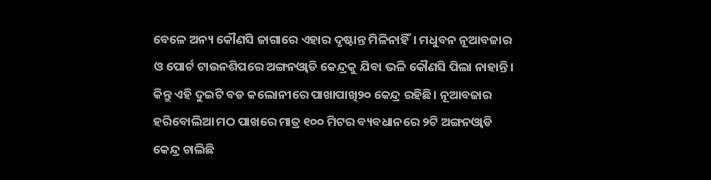ବେଳେ ଅନ୍ୟ କୌଣସି ଜାଗାରେ ଏହାର ଦୃଷ୍ଟାନ୍ତ ମିଳିନାହିଁ। ମଧୁବନ ନୂଆବଜାର ଓ ପୋର୍ଟ ଟାଉନଶିପରେ ଅଙ୍ଗନଓ୍ବାଡି କେନ୍ଦ୍ରକୁ ଯିବା ଭଳି କୌଣସି ପିଲା ନାହାନ୍ତି। କିନ୍ତୁ ଏହି ଦୁଇଟି ବଡ କଲୋନୀରେ ପାଖାପାଖି୨୦ କେନ୍ଦ୍ର ରହିଛି। ନୂଆବଜାର ହରିବୋଲିଆ ମଠ ପାଖରେ ମାତ୍ର ୧୦୦ ମିଟର ବ୍ୟବଧାନରେ ୨ଟି ଅଙ୍ଗନଓ୍ବାଡି କେନ୍ଦ୍ର ଚାଲିଛି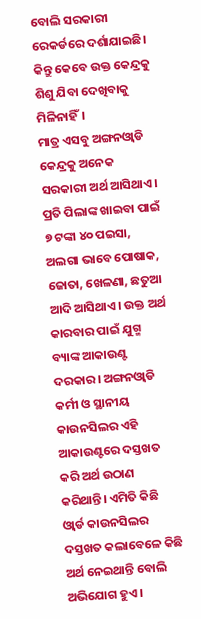ବୋଲି ସରକାରୀ ରେକର୍ଡରେ ଦର୍ଶାଯାଇଛି। କିନ୍ତୁ କେବେ ଉକ୍ତ କେନ୍ଦ୍ରକୁ ଶିଶୁ ଯିବା ଦେଖିବାକୁ ମିଳିନାହିଁ।
ମାତ୍ର ଏସବୁ ଅଙ୍ଗନଓ୍ବାଡି କେନ୍ଦ୍ରକୁ ଅନେକ ସରକାରୀ ଅର୍ଥ ଆସିଥାଏ। ପ୍ରତି ପିଲାଙ୍କ ଖାଇବା ପାଇଁ ୭ ଟଙ୍କା ୪୦ ପଇସା, ଅଲଗା ଭାବେ ପୋଷାକ, ଜୋତା, ଖେଳଣା, ଛତୁଆ ଆଦି ଆସିଥାଏ। ଉକ୍ତ ଅର୍ଥ କାରବାର ପାଇଁ ଯୁଗ୍ମ ବ୍ୟାଙ୍କ ଆକାଉଣ୍ଟ ଦରକାର। ଅଙ୍ଗନଓ୍ବାଡି କର୍ମୀ ଓ ସ୍ଥାନୀୟ କାଉନସିଲର ଏହି ଆକାଉଣ୍ଟରେ ଦସ୍ତଖତ କରି ଅର୍ଥ ଉଠାଣ କରିଥାନ୍ତି। ଏମିତି କିଛି ଓ୍ବାର୍ଡ କାଉନସିଲର ଦସ୍ତଖତ କଲାବେଳେ କିଛି ଅର୍ଥ ନେଇଥାନ୍ତି ବୋଲି ଅଭିଯୋଗ ହୁଏ।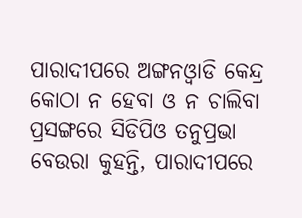ପାରାଦୀପରେ ଅଙ୍ଗନଓ୍ବାଡି କେନ୍ଦ୍ର କୋଠା ନ ହେବା ଓ ନ ଚାଲିବା ପ୍ରସଙ୍ଗରେ ସିଡିପିଓ ତନୁପ୍ରଭା ବେଉରା କୁହନ୍ତି, ପାରାଦୀପରେ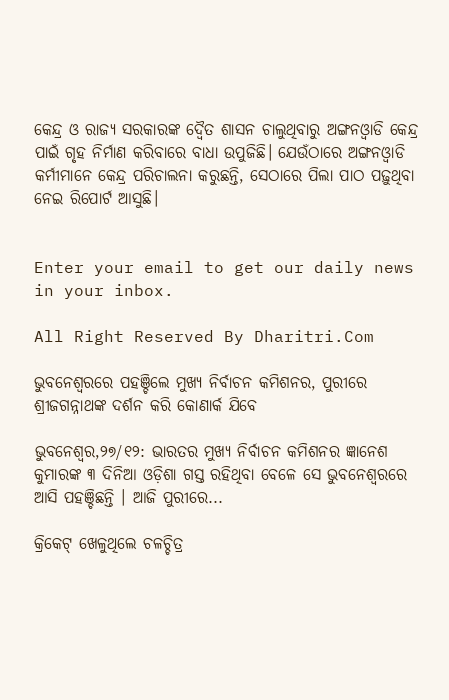କେନ୍ଦ୍ର ଓ ରାଜ୍ୟ ସରକାରଙ୍କ ଦ୍ୱୈତ ଶାସନ ଚାଲୁଥିବାରୁ ଅଙ୍ଗନଓ୍ବାଡି କେନ୍ଦ୍ର ପାଇଁ ଗୃହ ନିର୍ମାଣ କରିବାରେ ବାଧା ଉପୁଜିଛି। ଯେଉଁଠାରେ ଅଙ୍ଗନଓ୍ବାଡି କର୍ମୀମାନେ କେନ୍ଦ୍ର ପରିଚାଲନା କରୁଛନ୍ତି, ସେଠାରେ ପିଲା ପାଠ ପଢ଼ୁଥିବା ନେଇ ରିପୋର୍ଟ ଆସୁଛି।


Enter your email to get our daily news in your inbox.

All Right Reserved By Dharitri.Com

ଭୁବନେଶ୍ବରରେ ପହଞ୍ଚିଲେ ମୁଖ୍ୟ ନିର୍ବାଚନ କମିଶନର, ପୁରୀରେ ଶ୍ରୀଜଗନ୍ନାଥଙ୍କ ଦର୍ଶନ କରି କୋଣାର୍କ ଯିବେ

ଭୁବନେଶ୍ବର,୨୭/୧୨: ଭାରତର ମୁଖ୍ୟ ନିର୍ବାଚନ କମିଶନର ଜ୍ଞାନେଶ କୁମାରଙ୍କ ୩ ଦିନିଆ ଓଡ଼ିଶା ଗସ୍ତ ରହିଥିବା ବେଳେ ସେ ଭୁବନେଶ୍ବରରେ ଆସି ପହଞ୍ଚିଛନ୍ତି । ଆଜି ପୁରୀରେ...

କ୍ରିକେଟ୍‌ ଖେଳୁଥିଲେ ଚଳଚ୍ଚିତ୍ର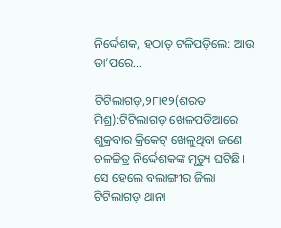ନିର୍ଦ୍ଦେଶକ, ହଠାତ୍‌ ଟଳିପଡ଼ିଲେ: ଆଉ ତା’ପରେ…

ଟିଟିଲାଗଡ଼,୨୮ା୧୨(ଶରତ ମିଶ୍ର):ଟିଟିଲାଗଡ଼ ଖେଳପଡିଆରେ ଶୁକ୍ରବାର କ୍ରିକେଟ୍‌ ଖେଳୁଥିବା ଜଣେ ଚଳଚ୍ଚିତ୍ର ନିର୍ଦ୍ଦେଶକଙ୍କ ମୃତ୍ୟୁ ଘଟିଛି। ସେ ହେଲେ ବଲାଙ୍ଗୀର ଜିଲା ଟିଟିଲାଗଡ଼ ଥାନା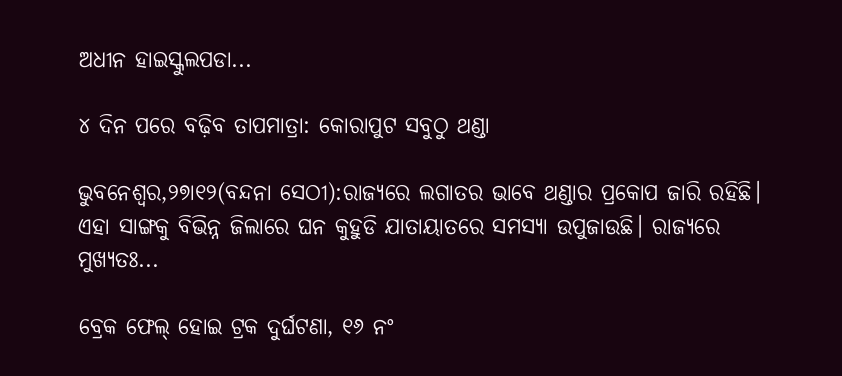ଅଧୀନ ହାଇସ୍କୁଲପଡା...

୪ ଦିନ ପରେ ବଢ଼ିବ ତାପମାତ୍ରା: କୋରାପୁଟ ସବୁଠୁ ଥଣ୍ଡା

ଭୁବନେଶ୍ୱର,୨୭ା୧୨(ବନ୍ଦନା ସେଠୀ):ରାଜ୍ୟରେ ଲଗାତର ଭାବେ ଥଣ୍ଡାର ପ୍ରକୋପ ଜାରି ରହିଛି। ଏହା ସାଙ୍ଗକୁ ବିଭିନ୍ନ ଜିଲାରେ ଘନ କୁହୁଡି ଯାତାୟାତରେ ସମସ୍ୟା ଉପୁଜାଉଛି। ରାଜ୍ୟରେ ମୁଖ୍ୟତଃ...

ବ୍ରେକ ଫେଲ୍ ହୋଇ ଟ୍ରକ ଦୁର୍ଘଟଣା, ୧୬ ନଂ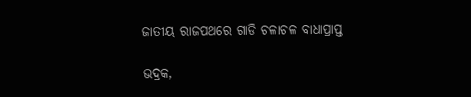ଜାତୀୟ ରାଜପଥରେ ଗାଡି ଚଳାଚଳ ବାଧାପ୍ରାପ୍ତ

ଭଦ୍ରକ,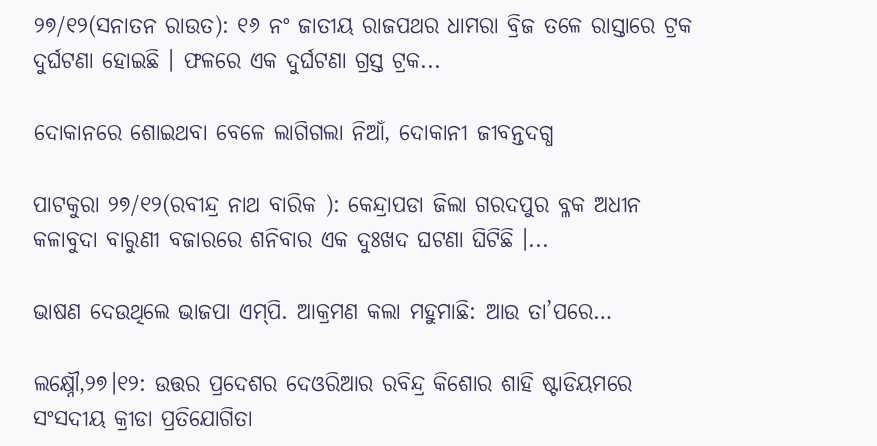୨୭/୧୨(ସନାତନ ରାଉତ): ୧୬ ନଂ ଜାତୀୟ ରାଜପଥର ଧାମରା ବ୍ରିଜ ତଳେ ରାସ୍ତାରେ ଟ୍ରକ ଦୁର୍ଘଟଣା ହୋଇଛି । ଫଳରେ ଏକ ଦୁର୍ଘଟଣା ଗ୍ରସ୍ତ ଟ୍ରକ...

ଦୋକାନରେ ଶୋଇଥବା ବେଳେ ଲାଗିଗଲା ନିଆଁ, ଦୋକାନୀ ଜୀବନ୍ତଦଗ୍ଧ

ପାଟକୁରା ୨୭/୧୨(ରବୀନ୍ଦ୍ର ନାଥ ବାରିକ ): କେନ୍ଦ୍ରାପଡା ଜିଲା ଗରଦପୁର ବ୍ଳକ ଅଧୀନ କଳାବୁଦା ବାରୁଣୀ ବଜାରରେ ଶନିବାର ଏକ ଦୁଃଖଦ ଘଟଣା ଘିଟିଛି ।...

ଭାଷଣ ଦେଉଥିଲେ ଭାଜପା ଏମ୍‌ପି. ଆକ୍ରମଣ କଲା ମହୁମାଛି: ଆଉ ତା’ପରେ…

ଲକ୍ଷ୍ନୌ,୨୭।୧୨: ଉତ୍ତର ପ୍ରଦେଶର ଦେଓରିଆର ରବିନ୍ଦ୍ର କିଶୋର ଶାହି ଷ୍ଟାଡିୟମରେ ସଂସଦୀୟ କ୍ରୀଡା ପ୍ରତିଯୋଗିତା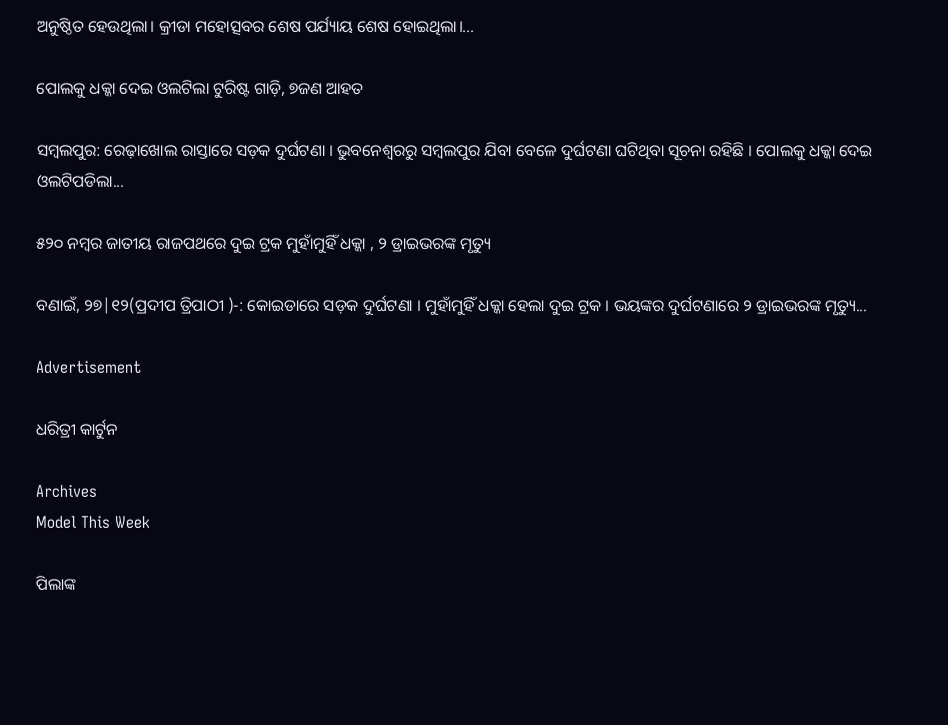ଅନୁଷ୍ଠିତ ହେଉଥିଲା। କ୍ରୀଡା ମହୋତ୍ସବର ଶେଷ ପର୍ଯ୍ୟାୟ ଶେଷ ହୋଇଥିଲା।...

ପୋଲକୁ ଧକ୍କା ଦେଇ ଓଲଟିଲା ଟୁରିଷ୍ଟ ଗାଡ଼ି, ୭ଜଣ ଆହତ

ସମ୍ବଲପୁର: ରେଢ଼ାଖୋଲ ରାସ୍ତାରେ ସଡ଼କ ଦୁର୍ଘଟଣା । ଭୁବନେଶ୍ୱରରୁ ସମ୍ବଲପୁର ଯିବା ବେଳେ ଦୁର୍ଘଟଣା ଘଟିଥିବା ସୂଚନା ରହିଛି । ପୋଲକୁ ଧକ୍କା ଦେଇ ଓଲଟିପଡିଲା...

୫୨୦ ନମ୍ବର ଜାତୀୟ ରାଜପଥରେ ଦୁଇ ଟ୍ରକ ମୁହାଁମୁହିଁ ଧକ୍କା , ୨ ଡ୍ରାଇଭରଙ୍କ ମୃତ୍ୟୁ

ବଣାଇଁ, ୨୭|୧୨(ପ୍ରଦୀପ ତ୍ରିପାଠୀ )-: କୋଇଡାରେ ସଡ଼କ ଦୁର୍ଘଟଣା । ମୁହାଁମୁହିଁ ଧକ୍କା ହେଲା ଦୁଇ ଟ୍ରକ । ଭୟଙ୍କର ଦୁର୍ଘଟଣାରେ ୨ ଡ୍ରାଇଭରଙ୍କ ମୃତ୍ୟୁ...

Advertisement

ଧରିତ୍ରୀ କାର୍ଟୁନ

Archives
Model This Week

ପିଲାଙ୍କ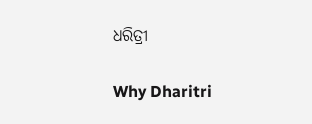ଧରିତ୍ରୀ

Why Dharitri